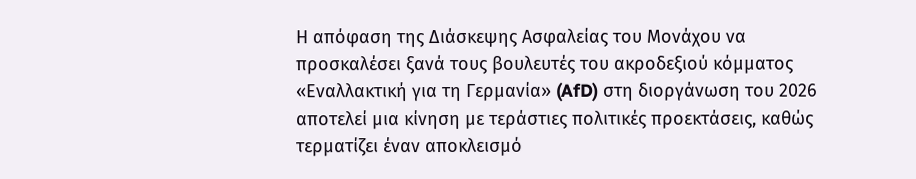Η απόφαση της Διάσκεψης Ασφαλείας του Μονάχου να προσκαλέσει ξανά τους βουλευτές του ακροδεξιού κόμματος «Εναλλακτική για τη Γερμανία» (AfD) στη διοργάνωση του 2026 αποτελεί μια κίνηση με τεράστιες πολιτικές προεκτάσεις, καθώς τερματίζει έναν αποκλεισμό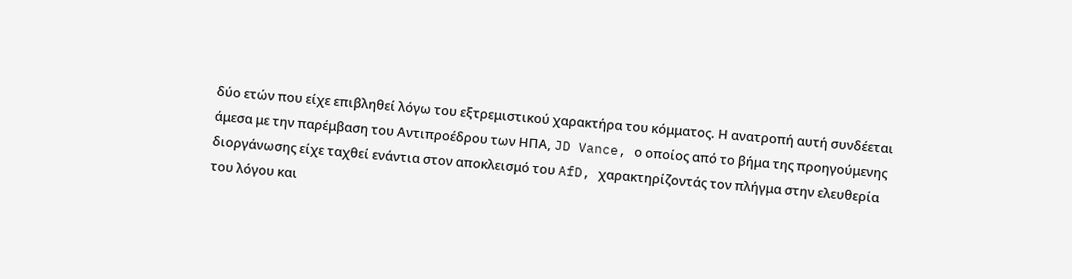δύο ετών που είχε επιβληθεί λόγω του εξτρεμιστικού χαρακτήρα του κόμματος. Η ανατροπή αυτή συνδέεται άμεσα με την παρέμβαση του Αντιπροέδρου των ΗΠΑ, JD Vance, ο οποίος από το βήμα της προηγούμενης διοργάνωσης είχε ταχθεί ενάντια στον αποκλεισμό του AfD, χαρακτηρίζοντάς τον πλήγμα στην ελευθερία του λόγου και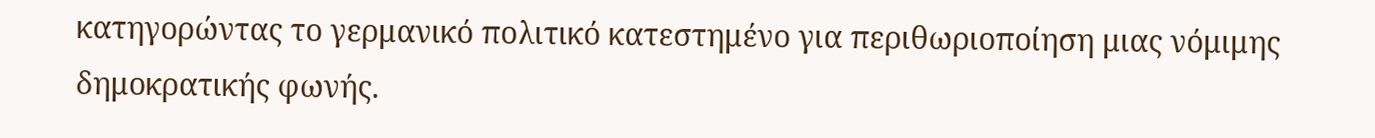κατηγορώντας το γερμανικό πολιτικό κατεστημένο για περιθωριοποίηση μιας νόμιμης δημοκρατικής φωνής.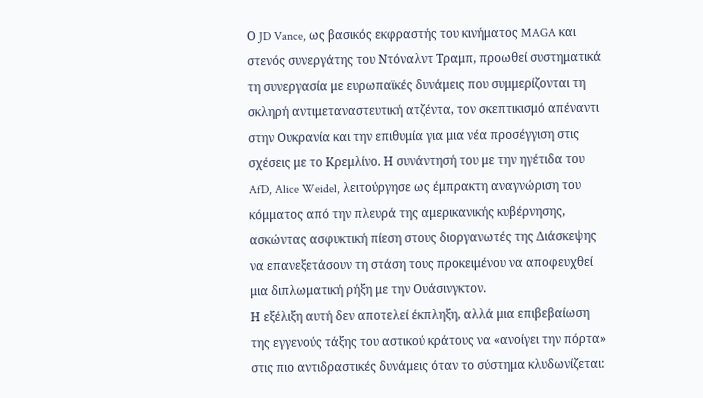Ο JD Vance, ως βασικός εκφραστής του κινήματος MAGA και στενός συνεργάτης του Ντόναλντ Τραμπ, προωθεί συστηματικά τη συνεργασία με ευρωπαϊκές δυνάμεις που συμμερίζονται τη σκληρή αντιμεταναστευτική ατζέντα, τον σκεπτικισμό απέναντι στην Ουκρανία και την επιθυμία για μια νέα προσέγγιση στις σχέσεις με το Κρεμλίνο. Η συνάντησή του με την ηγέτιδα του AfD, Alice Weidel, λειτούργησε ως έμπρακτη αναγνώριση του κόμματος από την πλευρά της αμερικανικής κυβέρνησης, ασκώντας ασφυκτική πίεση στους διοργανωτές της Διάσκεψης να επανεξετάσουν τη στάση τους προκειμένου να αποφευχθεί μια διπλωματική ρήξη με την Ουάσινγκτον.
Η εξέλιξη αυτή δεν αποτελεί έκπληξη, αλλά μια επιβεβαίωση της εγγενούς τάξης του αστικού κράτους να «ανοίγει την πόρτα» στις πιο αντιδραστικές δυνάμεις όταν το σύστημα κλυδωνίζεται: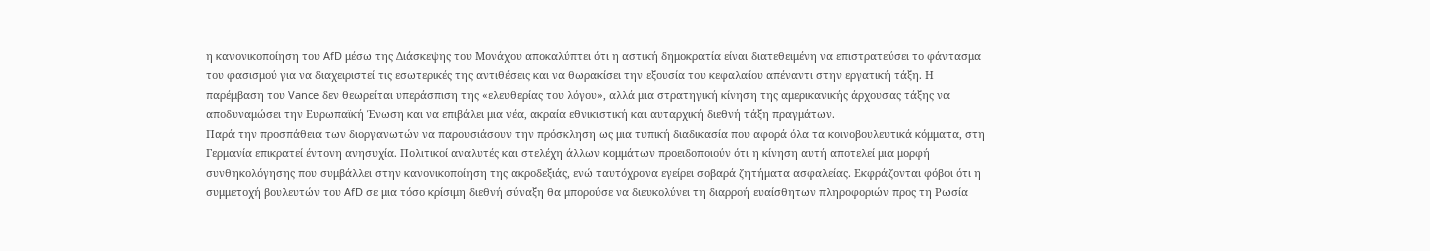η κανονικοποίηση του AfD μέσω της Διάσκεψης του Μονάχου αποκαλύπτει ότι η αστική δημοκρατία είναι διατεθειμένη να επιστρατεύσει το φάντασμα του φασισμού για να διαχειριστεί τις εσωτερικές της αντιθέσεις και να θωρακίσει την εξουσία του κεφαλαίου απέναντι στην εργατική τάξη. Η παρέμβαση του Vance δεν θεωρείται υπεράσπιση της «ελευθερίας του λόγου», αλλά μια στρατηγική κίνηση της αμερικανικής άρχουσας τάξης να αποδυναμώσει την Ευρωπαϊκή Ένωση και να επιβάλει μια νέα, ακραία εθνικιστική και αυταρχική διεθνή τάξη πραγμάτων.
Παρά την προσπάθεια των διοργανωτών να παρουσιάσουν την πρόσκληση ως μια τυπική διαδικασία που αφορά όλα τα κοινοβουλευτικά κόμματα, στη Γερμανία επικρατεί έντονη ανησυχία. Πολιτικοί αναλυτές και στελέχη άλλων κομμάτων προειδοποιούν ότι η κίνηση αυτή αποτελεί μια μορφή συνθηκολόγησης που συμβάλλει στην κανονικοποίηση της ακροδεξιάς, ενώ ταυτόχρονα εγείρει σοβαρά ζητήματα ασφαλείας. Εκφράζονται φόβοι ότι η συμμετοχή βουλευτών του AfD σε μια τόσο κρίσιμη διεθνή σύναξη θα μπορούσε να διευκολύνει τη διαρροή ευαίσθητων πληροφοριών προς τη Ρωσία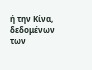ή την Κίνα, δεδομένων των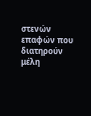στενών επαφών που διατηρούν μέλη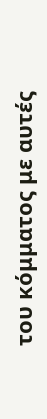του κόμματος με αυτές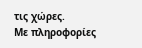τις χώρες.
Με πληροφορίες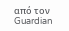από τον Guardian